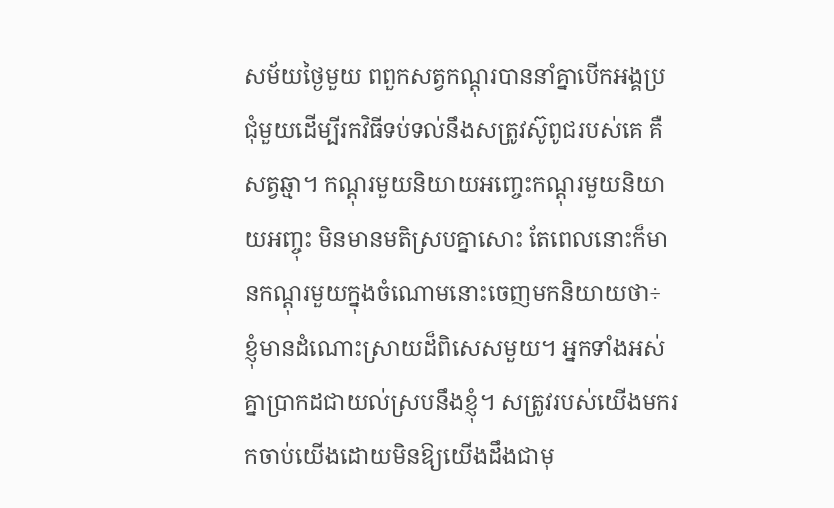សម័យថ្ងៃមួយ ពពួកសត្វកណ្តុរបាននាំគ្នាបើកអង្គប្រជុំមួយដើម្បីរកវិធីទប់ទល់នឹងសត្រូវស៊ូពូជរបស់គេ គឺសត្វឆ្មា។ កណ្ដុរមួយនិយាយអញ្ចេះកណ្ដុរមួយនិយាយអញ្ចុះ មិនមានមតិស្របគ្នាសោះ តែពេលនោះក៏មានកណ្ដុរមួយក្នុងចំណោមនោះចេញមកនិយាយថា÷ ខ្ញុំមានដំណោះស្រាយដ៏ពិសេសមួយ។ អ្នកទាំងអស់គ្នាប្រាកដជាយល់ស្របនឹងខ្ញុំ។ សត្រូវរបស់យើងមករកចាប់យើងដោយមិនឱ្យយើងដឹងជាមុ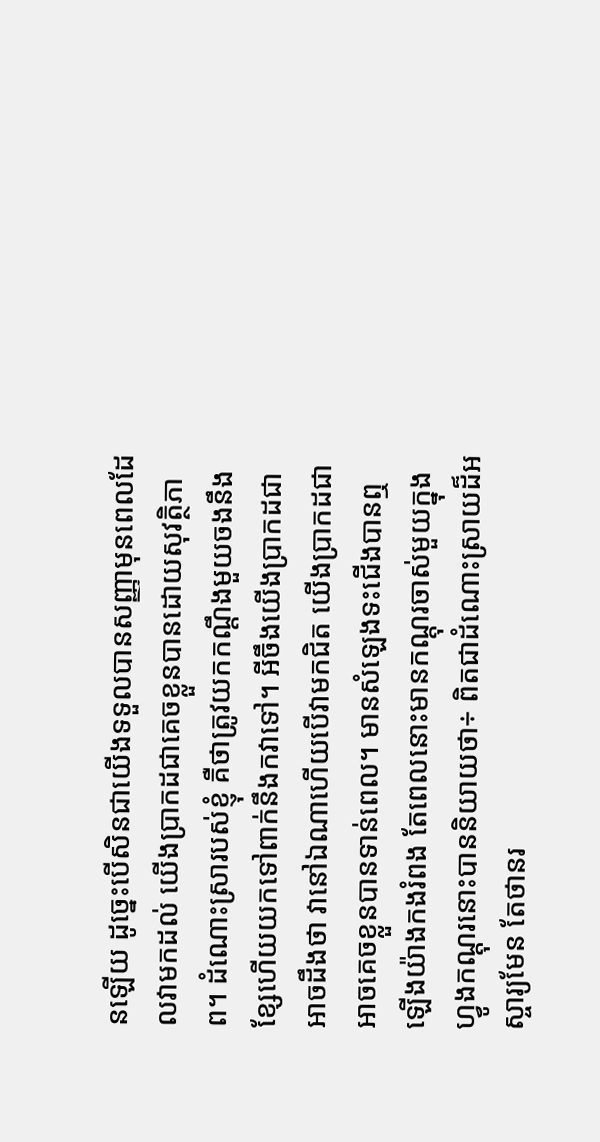នឡើយ ដូច្នេះបើសិនជាយើងទទួលបានសញ្ញាមុនពេលដែលវាមកដល់ យើងប្រាកដជាគេចខ្លួនបានដោយសុវត្ថិភាព។ ដំណោះស្រារបស់ខ្ញុំ គឺថាត្រូវយកកណ្ដឹងមួយចងនឹងខ្សែហើយយកទៅពាក់នឹងកវាទៅ។ អីចឹងយើងប្រាកដជាអាចដឹងថា វានៅឯណាហើយបើវាមកជិត យើងប្រាកដជាអាចគេចខ្លួនបានទាន់ពេល។ មានសំឡេងទះជើងបានឮឡើងយ៉ាងកងរំពង តែពេលនោះមានកណ្ដុរចាស់មួយក្នុងហ្វូងកណ្ដុរនោះបាននិយាយថា÷ ពិតជាដំណោះស្រាយដ៏អស្ចារ្យមែន តែថានរ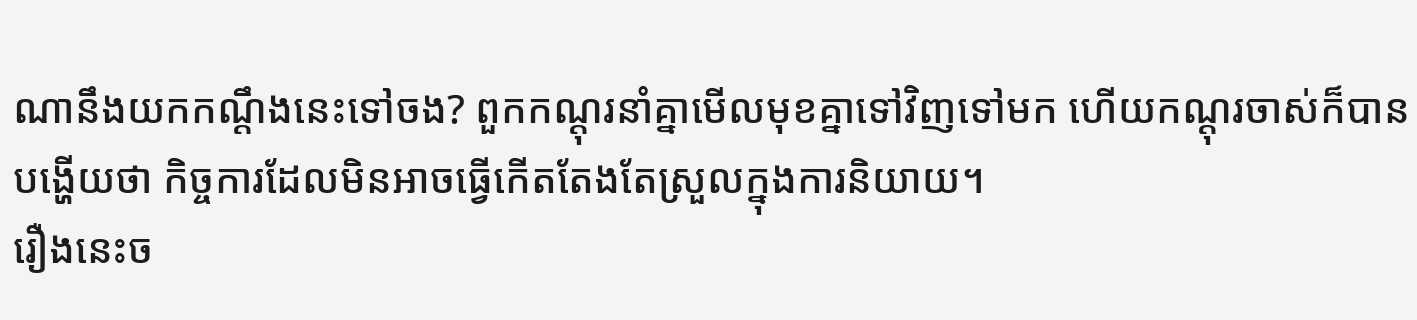ណានឹងយកកណ្ដឹងនេះទៅចង? ពួកកណ្ដុរនាំគ្នាមើលមុខគ្នាទៅវិញទៅមក ហើយកណ្ដុរចាស់ក៏បានបង្ហើយថា កិច្ចការដែលមិនអាចធ្វើកើតតែងតែស្រួលក្នុងការនិយាយ។
រឿងនេះច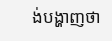ង់បង្ហាញថា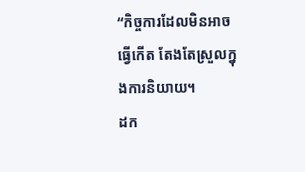“កិច្ចការដែលមិនអាចធ្វើកើត តែងតែស្រួលក្នុងការនិយាយ។
ដក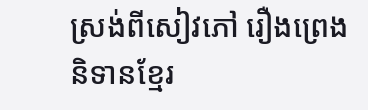ស្រង់ពីសៀវភៅ រឿងព្រេងនិទានខ្មែរ